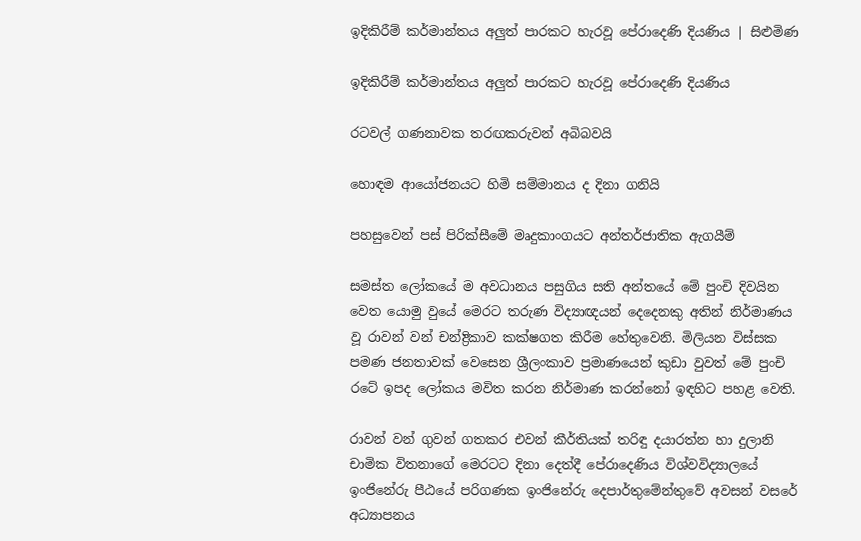ඉදිකිරීම් කර්මාන්තය අලුත් පාරකට හැරවූ පේරාදෙණි දියණිය | සිළුමිණ

ඉදිකිරීම් කර්මාන්තය අලුත් පාරකට හැරවූ පේරාදෙණි දියණිය

රටවල් ගණනාවක තරඟකරුවන් අබිබවයි

හොඳම ආයෝජනයට හිමි සම්මානය ද දිනා ගනියි

පහසුවෙන් පස් පිරික්සීමේ මෘදුකාංගයට අන්තර්ජාතික ඇගයීම්

සමස්ත ලෝකයේ ම අවධානය පසුගිය සති අන්තයේ මේ පුංචි දිවයින වෙත යොමු වුයේ මෙරට තරුණ විද්‍යාඥයන් දෙදෙනකු අතින් නිර්මාණය වූ රාවන් වන් චන්ද්‍රිකාව කක්ෂගත කිරීම හේතුවෙනි. මිලියන විස්සක පමණ ජනතාවක් වෙසෙන ශ්‍රීලංකාව ප්‍රමාණයෙන් කුඩා වුවත් මේ පුංචි රටේ ඉපද ලෝකය මවිත කරන නිර්මාණ කරන්නෝ ඉඳහිට පහළ වෙති.

රාවන් වන් ගුවන් ගතකර එවන් කීර්තියක් තරිඳු දයාරත්න හා දුලානි චාමික විතනාගේ මෙරටට දිනා දෙත්දී පේරාදෙණිය විශ්වවිද්‍යාලයේ ඉංජිනේරු පීඨයේ පරිගණක ඉංජිනේරු දෙපාර්තුමේන්තුවේ අවසන් වසරේ අධ්‍යාපනය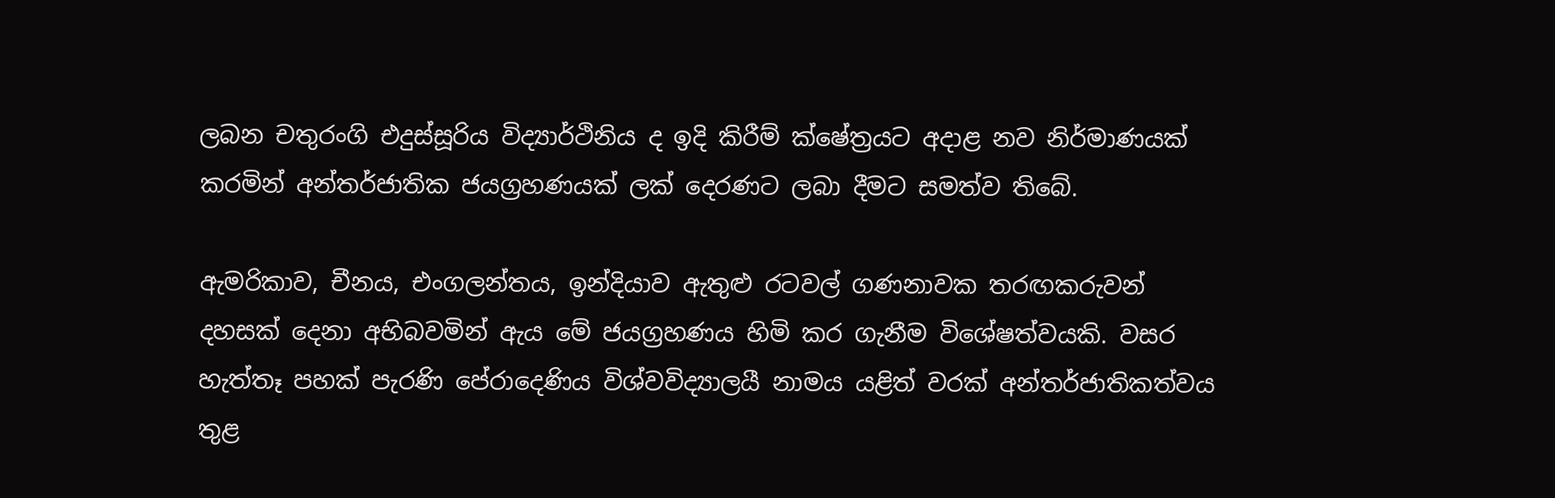ලබන චතුරංගි එදුස්සූරිය විද්‍යාර්ථිනිය ද ඉදි කිරීම් ක්ෂේත්‍රයට අදාළ නව නිර්මාණයක් කරමින් අන්තර්ජාතික ජයග්‍රහණයක් ලක් දෙරණට ලබා දීමට සමත්ව තිබේ.

ඇමරිකාව, චීනය, එංගලන්තය, ඉන්දියාව ඇතුළු රටවල් ගණනාවක තරඟකරුවන් දහසක් දෙනා අභිබවමින් ඇය මේ ජයග්‍රහණය හිමි කර ගැනීම විශේෂත්වයකි. වසර හැත්තෑ පහක් පැරණි පේරාදෙණිය විශ්වවිද්‍යාලයී නාමය යළිත් වරක් අන්තර්ජාතිකත්වය තුළ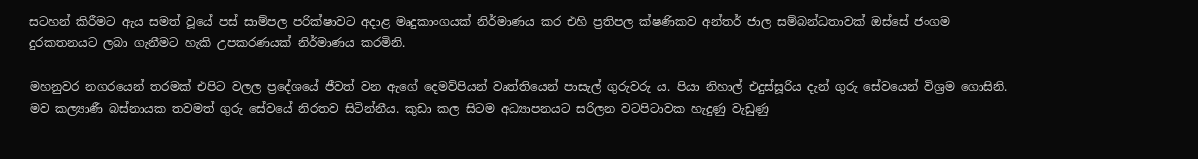සටහන් කිරීමට ඇය සමත් වූයේ පස් සාම්පල පරික්ෂාවට අදාළ මෘදුකාංගයක් නිර්මාණය කර එහි ප්‍රතිපල ක්ෂණිකව අන්තර් ජාල සම්බන්ධතාවක් ඔස්සේ ජංගම දුරකතනයට ලබා ගැනීමට හැකි උපකරණයක් නිර්මාණය කරමිනි.

මහනුවර නගරයෙන් තරමක් එපිට වලල ප්‍රදේශයේ ජීවත් වන ඇගේ දෙමව්පියන් වෘත්තියෙන් පාසැල් ගුරුවරු ය. පියා නිහාල් එදුස්සූරිය දැන් ගුරු සේවයෙන් විශ්‍රම ගොසිනි. මව කල්‍යාණී බස්නායක තවමත් ගුරු සේවයේ නිරතව සිටින්නීය. කුඩා කල සිටම අධ්‍යාපනයට සරිලන වටපිටාවක හැදුණු වැඩුණු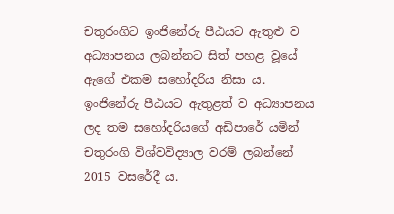චතුරංගිට ඉංජිනේරු පීඨයට ඇතුළු ව අධ්‍යාපනය ලබන්නට සිත් පහළ වූයේ ඇගේ එකම සහෝදරිය නිසා ය. ඉංජිනේරු පීඨයට ඇතුළත් ව අධ්‍යාපනය ලද තම සහෝදරියගේ අඩිපාරේ යමින් චතුරංගි විශ්වවිද්‍යාල වරම් ලබන්නේ 2015 වසරේදී ය.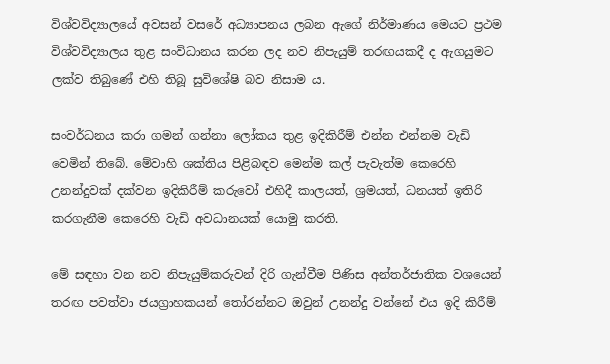විශ්වවිද්‍යාලයේ අවසන් වසරේ අධ්‍යාපනය ලබන ඇගේ නිර්මාණය මෙයට ප්‍රථම විශ්වවිද්‍යාලය තුළ සංවිධානය කරන ලද නව නිපැයුම් තරඟයකදී ද ඇගයුමට ලක්ව තිබුණේ එහි තිබූ සුවිශේෂි බව නිසාම ය.

සංවර්ධනය කරා ගමන් ගන්නා ලෝකය තුළ ඉදිකිරීම් එන්න එන්නම වැඩි වෙමින් තිබේ. මේවාහි ශක්තිය පිළිබඳව මෙන්ම කල් පැවැත්ම කෙරෙහි උනන්දුවක් දක්වන ඉදිකිරීම් කරුවෝ එහිදී කාලයත්, ශ්‍රමයත්, ධනයත් ඉතිරි කරගැනීම කෙරෙහි වැඩි අවධානයක් යොමු කරති.

මේ සඳහා වන නව නිපැයුම්කරුවන් දිරි ගැන්වීම පිණිස අන්තර්ජාතික වශයෙන් තරඟ පවත්වා ජයග්‍රාහකයන් තෝරන්නට ඔවුන් උනන්දු වන්නේ එය ඉදි කිරීම්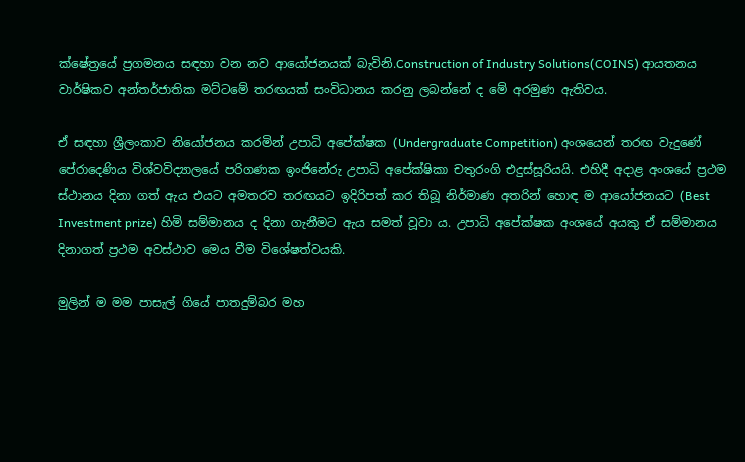ක්ෂේත්‍රයේ ප්‍රගමනය සඳහා වන නව ආයෝජනයක් බැවිනි.Construction of Industry Solutions(COINS) ආයතනය වාර්ෂිකව අන්තර්ජාතික මට්ටමේ තරඟයක් සංවිධානය කරනු ලබන්නේ ද මේ අරමුණ ඇතිවය.

ඒ සඳහා ශ්‍රීලංකාව නියෝජනය කරමින් උපාධි අපේක්ෂක (Undergraduate Competition) අංශයෙන් තරඟ වැදුණේ පේරාදෙණිය විශ්වවිද්‍යාලයේ පරිගණක ඉංජිනේරු උපාධි අපේක්ෂිකා චතුරංගි එදුස්සූරියයි. එහිදී අදාළ අංශයේ ප්‍රථම ස්ථානය දිනා ගත් ඇය එයට අමතරව තරඟයට ඉදිරිපත් කර තිබූ නිර්මාණ අතරින් හොඳ ම ආයෝජනයට (Best Investment prize) හිමි සම්මානය ද දිනා ගැනීමට ඇය සමත් වූවා ය. උපාධි අපේක්ෂක අංශයේ අයකු ඒ සම්මානය දිනාගත් ප්‍රථම අවස්ථාව මෙය වීම විශේෂත්වයකි.

මුලින් ම මම පාසැල් ගියේ පාතදුම්බර මහ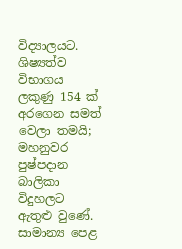විද්‍යාලයට. ශිෂ්‍යත්ව විභාගය ලකුණු 154 ක් අරගෙන සමත් වෙලා තමයි; මහනුවර පුෂ්පදාන බාලිකා විදුහලට ඇතුළු වුණේ. සාමාන්‍ය පෙළ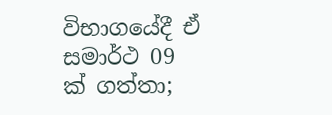විභාගයේදී ඒ සමාර්ථ 09 ක් ගත්තා;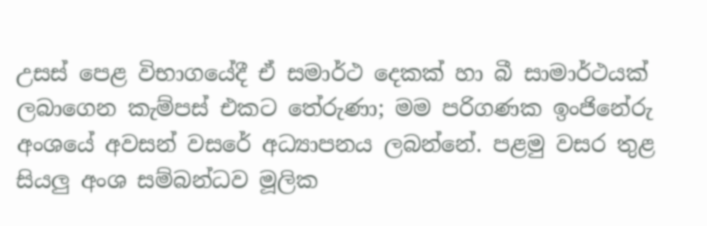උසස් පෙළ විභාගයේදී ඒ සමාර්ථ දෙකක් හා බී සාමාර්ථයක් ලබාගෙන කැම්පස් එකට තේරුණා; මම පරිගණක ඉංජිනේරු අංශයේ අවසන් වසරේ අධ්‍යාපනය ලබන්නේ. පළමු වසර තුළ සියලු අංශ සම්බන්ධව මූලික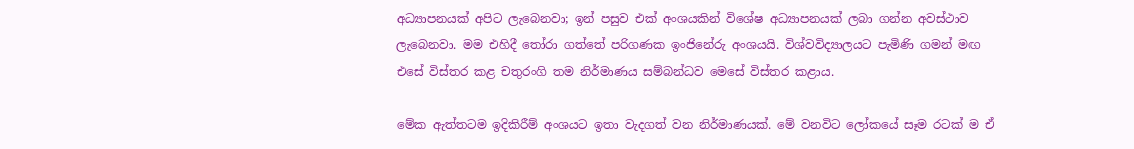අධ්‍යාපනයක් අපිට ලැබෙනවා; ඉන් පසුව එක් අංශයකින් විශේෂ අධ්‍යාපනයක් ලබා ගන්න අවස්ථාව ලැබෙනවා. මම එහිදී තෝරා ගත්තේ පරිගණක ඉංජිනේරු අංශයයි. විශ්වවිද්‍යාලයට පැමිණි ගමන් මඟ එසේ විස්තර කළ චතුරංගි තම නිර්මාණය සම්බන්ධව මෙසේ විස්තර කළාය.

මේක ඇත්තටම ඉදිකිරීම් අංශයට ඉතා වැදගත් වන නිර්මාණයක්. මේ වනවිට ලෝකයේ සෑම රටක් ම ඒ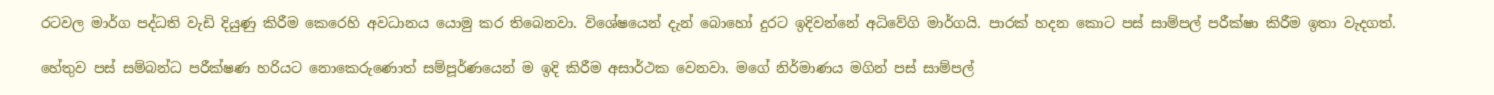රටවල මාර්ග පද්ධති වැඩි දියුණු කිරීම කෙරෙහි අවධානය යොමු කර තිබෙනවා. විශේෂයෙන් දැන් බොහෝ දුරට ඉදිවන්නේ අධිවේගි මාර්ගයි. පාරක් හදන කොට පස් සාම්පල් පරීක්ෂා කිරීම ඉතා වැදගත්.

හේතුව පස් සම්බන්ධ පරීක්ෂණ හරියට නොකෙරුණොත් සම්පූර්ණයෙන් ම ඉදි කිරීම අසාර්ථක වෙනවා. මගේ නිර්මාණය මගින් පස් සාම්පල්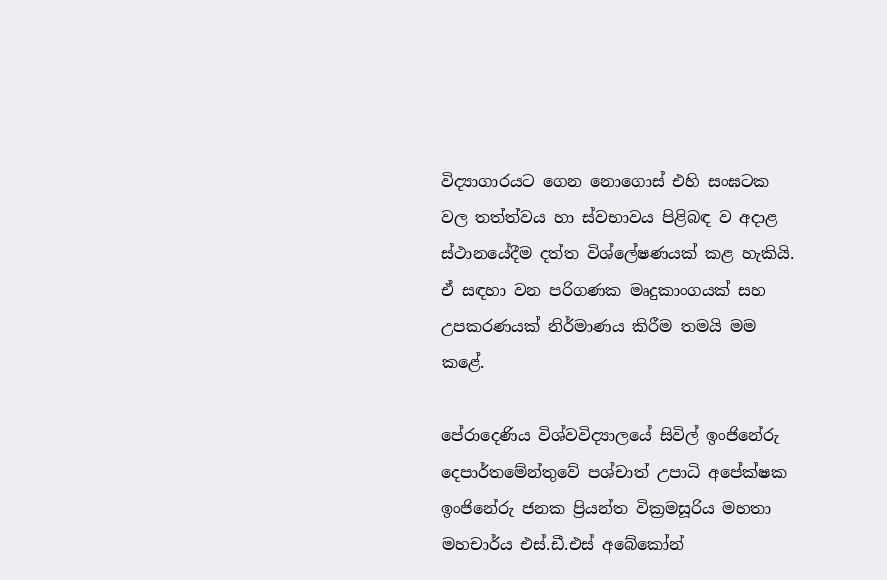විද්‍යාගාරයට ගෙන නොගොස් එහි සංඝටක වල තත්ත්වය හා ස්වභාවය පිළිබඳ ව අදාළ ස්ථානයේදීම දත්ත විශ්ලේෂණයක් කළ හැකියි. ඒ සඳහා වන පරිගණක මෘදුකාංගයක් සහ උපකරණයක් නිර්මාණය කිරීම තමයි මම කළේ.

පේරාදෙණිය විශ්වවිද්‍යාලයේ සිවිල් ඉංජිනේරු දෙපාර්තමේන්තුවේ පශ්චාත් උපාධි අපේක්ෂක ඉංජිනේරු ජනක ප්‍රියන්ත වික්‍රමසූරිය මහතා මහචාර්ය එස්.ඩී.එස් අබේකෝන්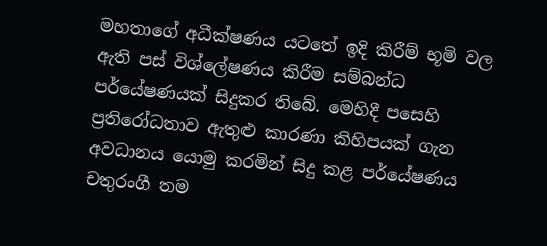මහතාගේ අධීක්ෂණය යටතේ ඉදි කිරීම් භූමි වල ඇති පස් විශ්ලේෂණය කිරීම සම්බන්ධ පර්යේෂණයක් සිදුකර තිබේ. මෙහිදී පසෙහි ප්‍රතිරෝධතාව ඇතුළු කාරණා කිහිපයක් ගැන අවධානය යොමු කරමින් සිදු කළ පර්යේෂණය චතුරංගී තම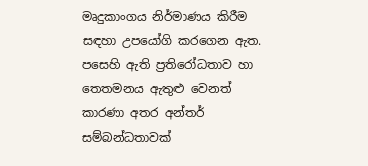මෘදුකාංගය නිර්මාණය කිරීම සඳහා උපයෝගි කරගෙන ඇත. පසෙහි ඇති ප්‍රතිරෝධතාව හා තෙතමනය ඇතුළු වෙනත් කාරණා අතර අන්තර් සම්බන්ධතාවක්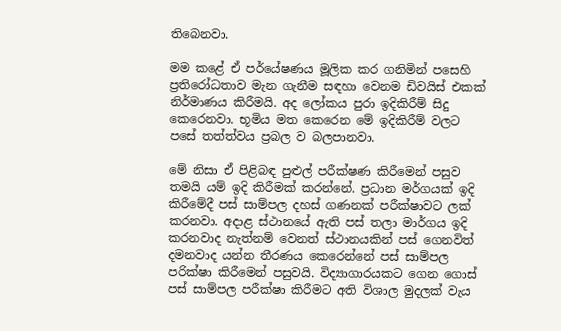තිබෙනවා.

මම කළේ ඒ පර්යේෂණය මූලික කර ගනිමින් පසෙහි ප්‍රතිරෝධතාව මැන ගැනීම සඳහා වෙනම ඩිවයිස් එකක් නිර්මාණය කිරීමයි. අද ලෝකය පුරා ඉදිකිරීම් සිදු කෙරෙනවා. භූමිය මත කෙරෙන මේ ඉදිකිරීම් වලට පසේ තත්ත්වය ප්‍රබල ව බලපානවා.

මේ නිසා ඒ පිළිබඳ පුළුල් පරීක්ෂණ කිරීමෙන් පසුව තමයි යම් ඉදි කිරීමක් කරන්නේ. ප්‍රධාන මර්ගයක් ඉදි කිරීමේදී පස් සාම්පල දහස් ගණනක් පරීක්ෂාවට ලක් කරනවා. අදාළ ස්ථානයේ ඇති පස් තලා මාර්ගය ඉදි කරනවාද නැත්නම් වෙනත් ස්ථානයකින් පස් ගෙනවිත් දමනවාද යන්න තීරණය කෙරෙන්නේ පස් සාම්පල පරික්ෂා කිරීමෙන් පසුවයි. විද්‍යාගාරයකට ගෙන ගොස් පස් සාම්පල පරීක්ෂා කිරීමට අති විශාල මුදලක් වැය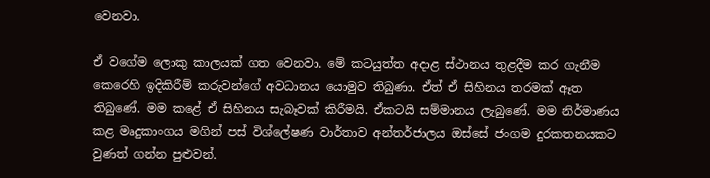වෙනවා.

ඒ වගේම ලොකු කාලයක් ගත වෙනවා. මේ කටයුත්ත අදාළ ස්ථානය තුළදීම කර ගැනීම කෙරෙහි ඉදිකිරීම් කරුවන්ගේ අවධානය යොමුව තිබුණා. ඒත් ඒ සිහිනය තරමක් ඈත තිබුණේ. මම කළේ ඒ සිහිනය සැබෑවක් කිරීමයි. ඒකටයි සම්මානය ලැබුණේ. මම නිර්මාණය කළ මෘදුකාංගය මගින් පස් විශ්ලේෂණ වාර්තාව අන්තර්ජාලය ඔස්සේ ජංගම දුරකතනයකට වුණත් ගන්න පුළුවන්.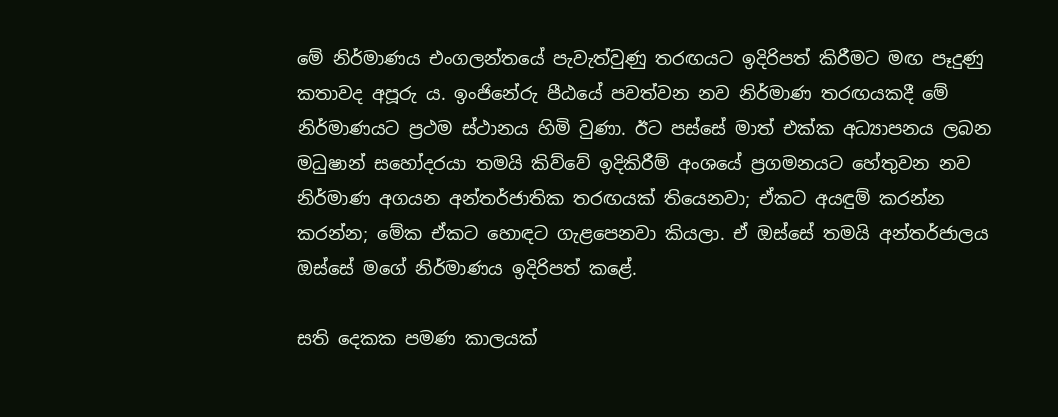මේ නිර්මාණය එංගලන්තයේ පැවැත්වුණු තරඟයට ඉදිරිපත් කිරීමට මඟ පෑදුණු කතාවද අපූරු ය. ඉංජිනේරු පීඨයේ පවත්වන නව නිර්මාණ තරඟයකදී මේ නිර්මාණයට ප්‍රථම ස්ථානය හිමි වුණා. ඊට පස්සේ මාත් එක්ක අධ්‍යාපනය ලබන මධුෂාන් සහෝදරයා තමයි කිව්වේ ඉදිකිරීම් අංශයේ ප්‍රගමනයට හේතුවන නව නිර්මාණ අගයන අන්තර්ජාතික තරඟයක් තියෙනවා; ඒකට අයඳුම් කරන්න කරන්න; මේක ඒකට හොඳට ගැළපෙනවා කියලා. ඒ ඔස්සේ තමයි අන්තර්ජාලය ඔස්සේ මගේ නිර්මාණය ඉදිරිපත් කළේ.

සති දෙකක පමණ කාලයක්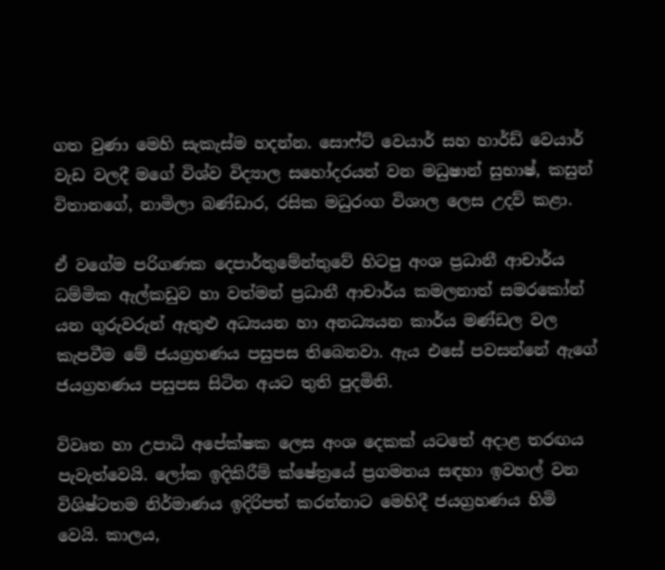ගත වුණා මෙහි සැකැස්ම හදන්න. සොෆ්ට් වෙයාර් සහ හාර්ඩ් වෙයාර් වැඩ වලදී මගේ විශ්ව විද්‍යාල සහෝදරයන් වන මධුෂාන් සුභාෂ්, කසුන් විතානගේ, නාමිලා බණ්ඩාර, රසික මධුරංග විශාල ලෙස උදව් කළා.

ඒ වගේම පරිගණක දෙපාර්තුමේන්තුවේ හිටපු අංශ ප්‍රධානී ආචාර්ය ධම්මික ඇල්කඩුව හා වත්මන් ප්‍රධානී ආචාර්ය කමලනාත් සමරකෝන් යන ගුරුවරුන් ඇතුළු අධ්‍යයන හා අනධ්‍යයන කාර්ය මණ්ඩල වල කැපවීම මේ ජයග්‍රහණය පසුපස තිබෙනවා. ඇය එසේ පවසන්නේ ඇගේ ජයග්‍රහණය පසුපස සිටින අයට තුති පුදමිනි.

විවෘත හා උපාධි අපේක්ෂක ලෙස අංශ දෙකක් යටතේ අදාළ තරඟය පැවැත්වෙයි. ලෝක ඉදිකිරීම් ක්ෂේත්‍රයේ ප්‍රගමනය සඳහා ඉවහල් වන විශිෂ්ටතම නිර්මාණය ඉදිරිපත් කරන්නාට මෙහිදී ජයග්‍රහණය හිමි වෙයි. කාලය,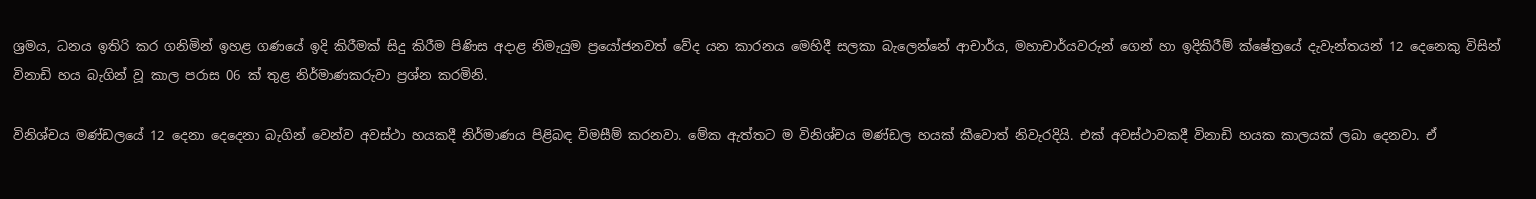ශ්‍රමය, ධනය ඉතිරි කර ගනිමින් ඉහළ ගණයේ ඉදි කිරීමක් සිදු කිරීම පිණිස අදාළ නිමැයුම ප්‍රයෝජනවත් වේද යන කාරනය මෙහිදී සලකා බැලෙන්නේ ආචාර්ය, මහාචාර්යවරුන් ගෙන් හා ඉදිකිරීම් ක්ෂේත්‍රයේ දැවැන්තයන් 12 දෙනෙකු විසින් විනාඩි හය බැගින් වූ කාල පරාස 06 ක් තුළ නිර්මාණකරුවා ප්‍රශ්න කරමිනි.

විනිශ්චය මණ්ඩලයේ 12 දෙනා දෙදෙනා බැගින් වෙන්ව අවස්ථා හයකදී නිර්මාණය පිළිබඳ විමසීම් කරනවා. මේක ඇත්තට ම විනිශ්චය මණ්ඩල හයක් කීවොත් නිවැරදියි. එක් අවස්ථාවකදී විනාඩි හයක කාලයක් ලබා දෙනවා. ඒ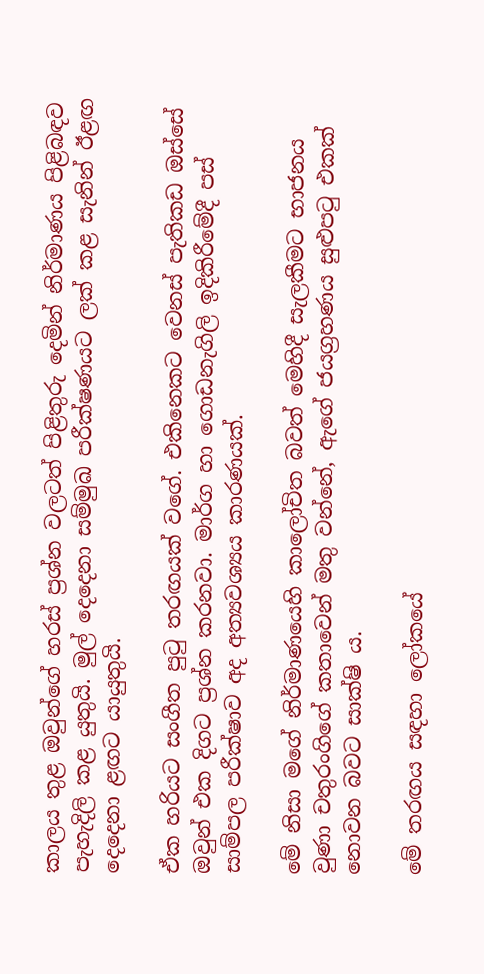කාලය තුළ ඔවුන්ගේ හරස් ප්‍රශ්න වලටත් පිළිතුරු දෙමින් නිර්මාණය පිළිබඳව පැහැදිලි කළ යුතුයි. මුල් දෙදෙනා සම්මුඛ පරීක්ෂණයට ලක් කළ සැනින් ඊළඟ දෙදෙනා ළඟට යායුතුයි.

ඒක හරියට සංගීත පුටු තරඟයක් වගේ. එකිනෙකට වෙනස් පැතිකඩ ඔස්සේ ඔවුන් එක දිගට ප්‍රශ්න කරනවා. මාර්ග හා ගොඩනැගිලි ඉදිකිරීමේදී පස් සාම්පල පරීක්ෂාව අද අත්‍යවශ්‍යය කාරණයක්.

මේ නිසා මගේ නිර්මාණයෙහි කාලෝචිත බවත් මෙහිදී සැලකීමට භාජනය වුණා චතුරංගිගේ කතාවෙන් මතු වන්නේ, ඇගේ ජයග්‍රහණය සුළුපටු එකක් නොවන බවට සාක්ෂි ය.

මේ තරඟය සඳහා ලෝකයේ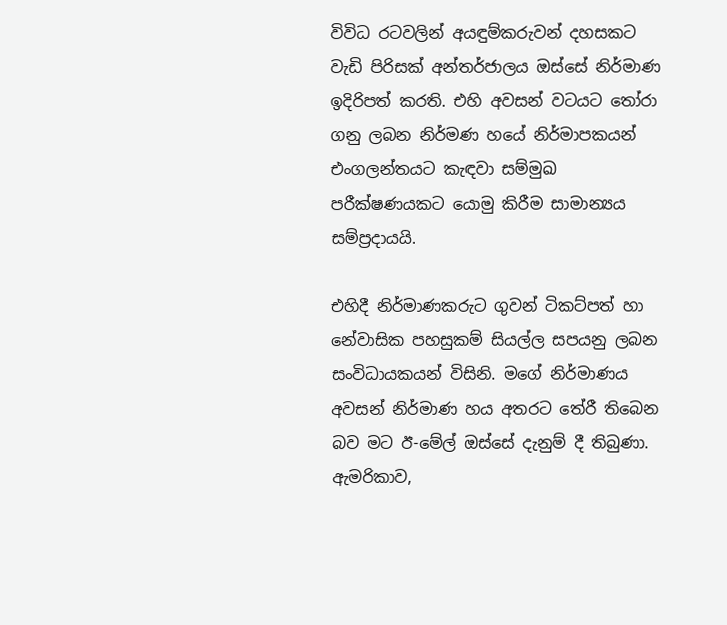විවිධ රටවලින් අයඳුම්කරුවන් දහසකට වැඩි පිරිසක් අන්තර්ජාලය ඔස්සේ නිර්මාණ ඉදිරිපත් කරති. එහි අවසන් වටයට තෝරා ගනු ලබන නිර්මණ හයේ නිර්මාපකයන් එංගලන්තයට කැඳවා සම්මුඛ පරීක්ෂණයකට යොමු කිරීම සාමාන්‍යය සම්ප්‍රදායයි.

එහිදී නිර්මාණකරුට ගුවන් ටිකට්පත් හා නේවාසික පහසුකම් සියල්ල සපයනු ලබන සංවිධායකයන් විසිනි. මගේ නිර්මාණය අවසන් නිර්මාණ හය අතරට තේරී තිබෙන බව මට ඊ-මේල් ඔස්සේ දැනුම් දී තිබුණා. ඇමරිකාව,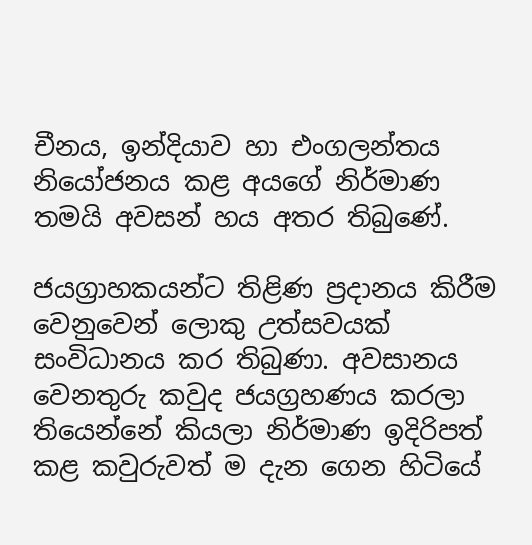චීනය, ඉන්දියාව හා එංගලන්තය නියෝජනය කළ අයගේ නිර්මාණ තමයි අවසන් හය අතර තිබුණේ.

ජයග්‍රාහකයන්ට තිළිණ ප්‍රදානය කිරීම වෙනුවෙන් ලොකු උත්සවයක් සංවිධානය කර තිබුණා. අවසානය වෙනතුරු කවුද ජයග්‍රහණය කරලා තියෙන්නේ කියලා නිර්මාණ ඉදිරිපත් කළ කවුරුවත් ම දැන ගෙන හිටියේ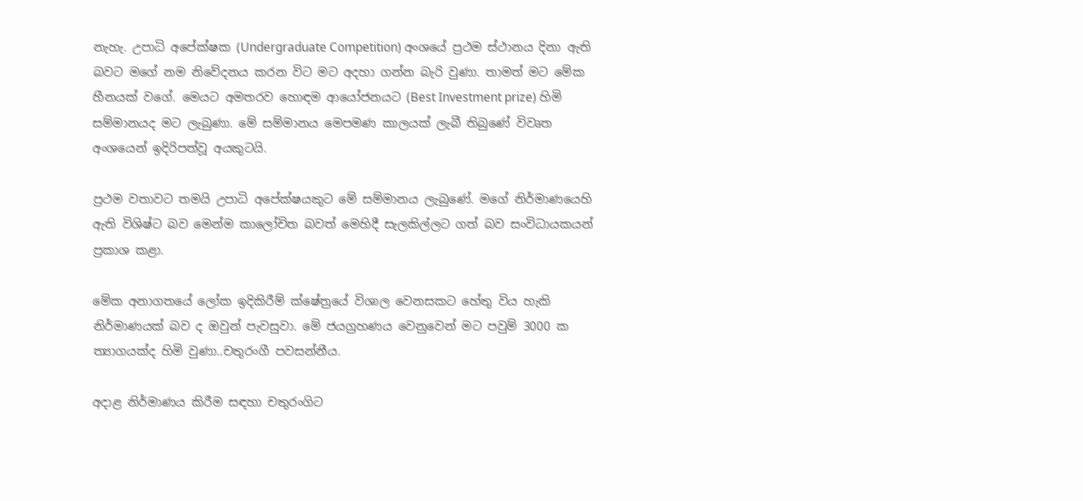නැහැ. උපාධි අපේක්ෂක (Undergraduate Competition) අංශයේ ප්‍රථම ස්ථානය දිනා ඇති බවට මගේ නම නිවේදනය කරන විට මට අදහා ගන්න බැරි වුණා. තාමත් මට මේක හීනයක් වගේ. මෙයට අමතරව හොඳම ආයෝජනයට (Best Investment prize) හිමි සම්මානයද මට ලැබුණා. මේ සම්මානය මෙපමණ කාලයක් ලැබී තිබුණේ විවෘත අංශයෙන් ඉදිරිපත්වූ අයකුටයි.

ප්‍රථම වතාවට තමයි උපාධි අපේක්ෂයකුට මේ සම්මානය ලැබුණේ. මගේ නිර්මාණයෙහි ඇති විශිෂ්ට බව මෙන්ම කාලෝචිත බවත් මෙහිදී සැලකිල්ලට ගත් බව සංවිධායකයන් ප්‍රකාශ කළා.

මේක අනාගතයේ ලෝක ඉදිකිරීම් ක්ෂේත්‍රයේ විශාල වෙනසකට හේතු විය හැකි නිර්මාණයක් බව ද ඔවුන් පැවසුවා. මේ ජයග්‍රහණය වෙනුවෙන් මට පවුම් 3000 ක ත්‍යාගයක්ද හිමි වුණා..චතුරංගී පවසන්නීය.

අදාළ නිර්මාණය කිරීම සඳහා චතුරංගිට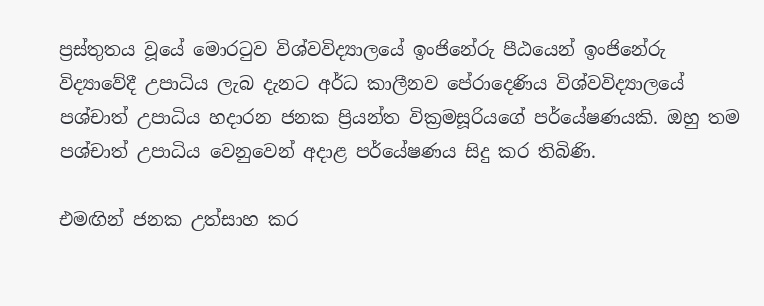ප්‍රස්තුතය වූයේ මොරටුව විශ්වවිද්‍යාලයේ ඉංජිනේරු පීඨයෙන් ඉංජිනේරු විද්‍යාවේදී උපාධිය ලැබ දැනට අර්ධ කාලීනව පේරාදෙණිය විශ්වවිද්‍යාලයේ පශ්චාත් උපාධිය හදාරන ජනක ප්‍රියන්ත වික්‍රමසූරියගේ පර්යේෂණයකි. ඔහු තම පශ්චාත් උපාධිය වෙනුවෙන් අදාළ පර්යේෂණය සිදු කර තිබිණි.

එමඟින් ජනක උත්සාහ කර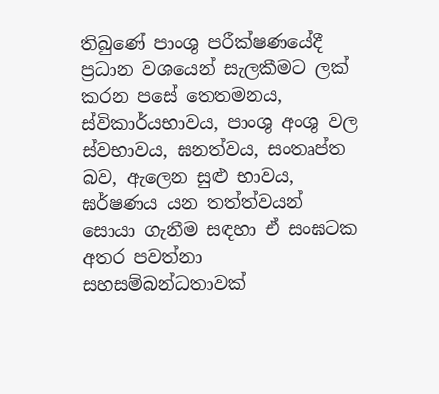තිබුණේ පාංශු පරීක්ෂණයේදී ප්‍රධාන වශයෙන් සැලකීමට ලක් කරන පසේ තෙතමනය, ස්විකාර්යභාවය, පාංශු අංශු වල ස්වභාවය, ඝනත්වය, සංතෘප්ත බව, ඇලෙන සුළු භාවය, ඝර්ෂණය යන තත්ත්වයන් සොයා ගැනීම සඳහා ඒ සංඝටක අතර පවත්නා සහසම්බන්ධතාවක්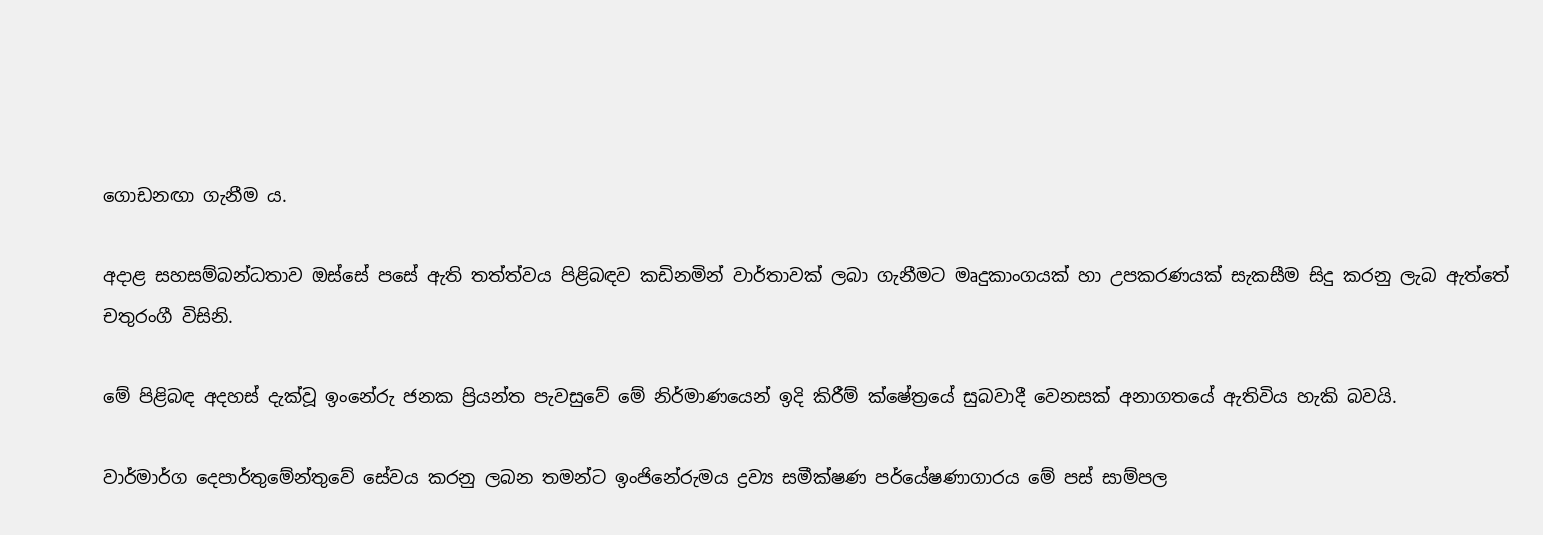ගොඩනඟා ගැනීම ය.

අදාළ සහසම්බන්ධතාව ඔස්සේ පසේ ඇති තත්ත්වය පිළිබඳව කඩිනමින් වාර්තාවක් ලබා ගැනීමට මෘදුකාංගයක් හා උපකරණයක් සැකසීම සිදු කරනු ලැබ ඇත්තේ චතුරංගී විසිනි.

මේ පිළිබඳ අදහස් දැක්වූ ඉංනේරු ජනක ප්‍රියන්ත පැවසුවේ මේ නිර්මාණයෙන් ඉදි කිරීම් ක්ෂේත්‍රයේ සුබවාදී වෙනසක් අනාගතයේ ඇතිවිය හැකි බවයි.

වාර්මාර්ග දෙපාර්තුමේන්තුවේ සේවය කරනු ලබන තමන්ට ඉංජිනේරුමය ද්‍රව්‍ය සමීක්ෂණ පර්යේෂණාගාරය මේ පස් සාම්පල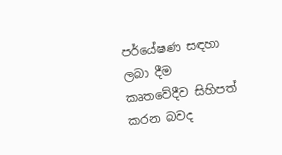පර්යේෂණ සඳහා ලබා දීම කෘතවේදීව සිහිපත් කරන බවද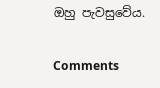ඔහු පැවසුවේය.

Comments